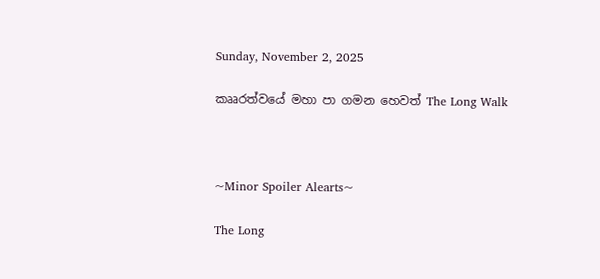Sunday, November 2, 2025

කෲරත්වයේ මහා පා ගමන හෙවත් The Long Walk



~Minor Spoiler Alearts~

The Long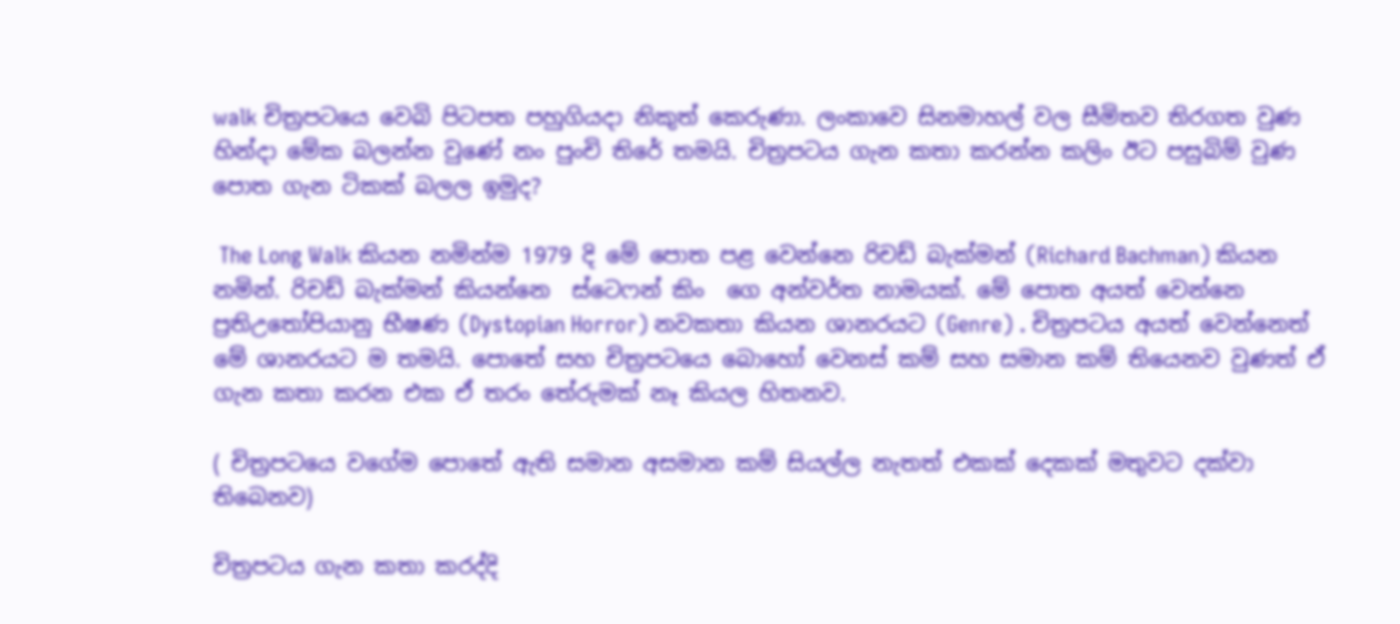walk චිත්‍රපටයෙ වෙබි පිටපත පහුගියදා නිකුත් කෙරුණා. ලංකාවෙ සිනමාහල් වල සීමිතව තිරගත වුණ  හින්දා මේක බලන්න වුණේ නං පුංචි තිරේ තමයි. චිත්‍රපටය ගැන කතා කරන්න කලිං ඊට පසුබිම් වුණ පොත ගැන ටිකක් බලල ඉමුද?

 The Long Walk කියන නමින්ම 1979 දි මේ පොත පළ වෙන්නෙ රිචඩ් බැක්මන් (Richard Bachman) කියන නමින්. රිචඩ් බැක්මන් කියන්නෙ  ස්ටෙෆන් කිං  ගෙ අන්වර්ත නාමයක්. මේ පොත අයත් වෙන්නෙ ප්‍රතිඋතෝපියානු භීෂණ (Dystopian Horror) නවකතා කියන ශානරයට (Genre) . චිත්‍රපටය අයත් වෙන්නෙත් මේ ශානරයට ම තමයි. පොතේ සහ චිත්‍රපටයෙ බොහෝ වෙනස් කම් සහ සමාන කම් තියෙනව වුණත් ඒ ගැන කතා කරන එක ඒ තරං තේරුමක් නෑ කියල හිතනව.

( චිත්‍රපටයෙ වගේම පොතේ ඇති සමාන අසමාන කම් සියල්ල නැතත් එකක් දෙකක් මතුවට දක්වා තිබෙනව)

චිත්‍රපටය ගැන කතා කරද්දි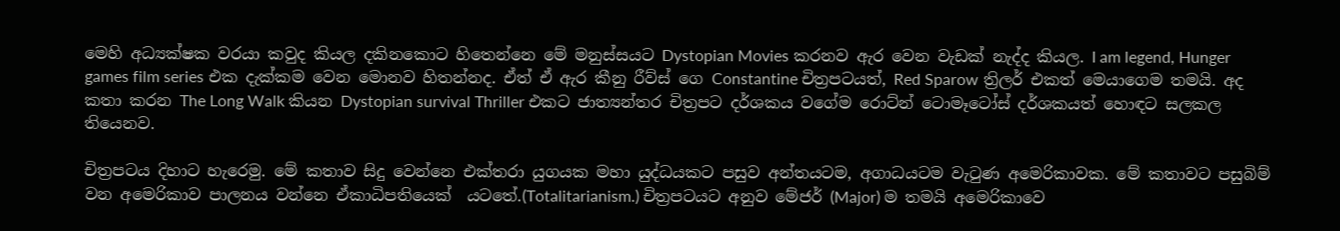මෙහි අධ්‍යක්ෂක වරයා කවුද කියල දකිනකොට හිතෙන්නෙ මේ මනුස්සයට Dystopian Movies කරනව ඇර වෙන වැඩක් නැද්ද කියල. I am legend, Hunger games film series එක දැක්කම වෙන මොනව හිතන්නද. ඒත් ඒ ඇර කීනු රීව්ස් ගෙ Constantine චිත්‍රපටයත්, Red Sparow ත්‍රිලර් එකත් මෙයාගෙම තමයි. අද කතා කරන The Long Walk කියන Dystopian survival Thriller එකට ජාත්‍යන්තර චිත්‍රපට දර්ශකය වගේම රොට්න් ටොමෑටෝස් දර්ශකයත් හොඳට සලකල තියෙනව.

චිත්‍රපටය දිහාට හැරෙමු. මේ කතාව සිදු වෙන්නෙ එක්තරා යුගයක මහා යුද්ධයකට පසුව අන්තයටම, අගාධයටම වැටුණ අමෙරිකාවක. මේ කතාවට පසුබිම් වන අමෙරිකාව පාලනය වන්නෙ ඒකාධිපතියෙක්  යටතේ.(Totalitarianism.) චිත්‍රපටයට අනුව මේජර් (Major) ම තමයි අමෙරිකාවෙ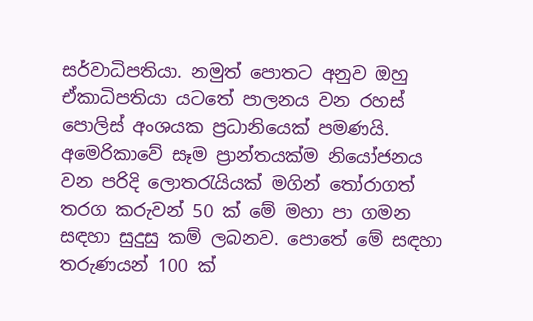සර්වාධිපතියා. නමුත් පොතට අනුව ඔහු ඒකාධිපතියා යටතේ පාලනය වන රහස් පොලිස් අංශයක ප්‍රධානියෙක් පමණයි. අමෙරිකාවේ සෑම ප්‍රාන්තයක්ම නියෝජනය වන පරිදි ලොතරැයියක් මගින් තෝරාගත් තරග කරුවන් 50 ක් මේ මහා පා ගමන සඳහා සුදුසු කම් ලබනව. පොතේ මේ සඳහා තරුණයන් 100 ක්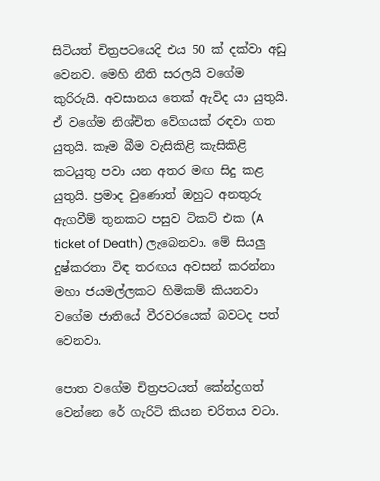සිටියත් චිත්‍රපටයෙදි එය 50 ක් දක්වා අඩු වෙනව. මෙහි නීති සරලයි වගේම කුරිරුයි. අවසානය තෙක් ඇවිද යා යුතුයි. ඒ වගේම නිශ්චිත වේගයක් රඳවා ගත යුතුයි. කෑම බීම වැසිකිළි කැසිකිළි කටයුතු පවා යන අතර මඟ සිදු කළ යුතුයි. ප්‍රමාද වුණොත් ඔහුට අනතුරු ඇගවීම් තුනකට පසුව ටිකට් එක (A ticket of Death) ලැබෙනවා. මේ සියලු දුෂ්කරතා විඳ තරඟය අවසන් කරන්නා මහා ජයමල්ලකට හිමිකම් කියනවා වගේම ජාතියේ වීරවරයෙක් බවටද පත් වෙනවා.

පොත වගේම චිත්‍රපටයත් කේන්ද්‍රගත් වෙන්නෙ රේ ගැරිටි කියන චරිතය වටා.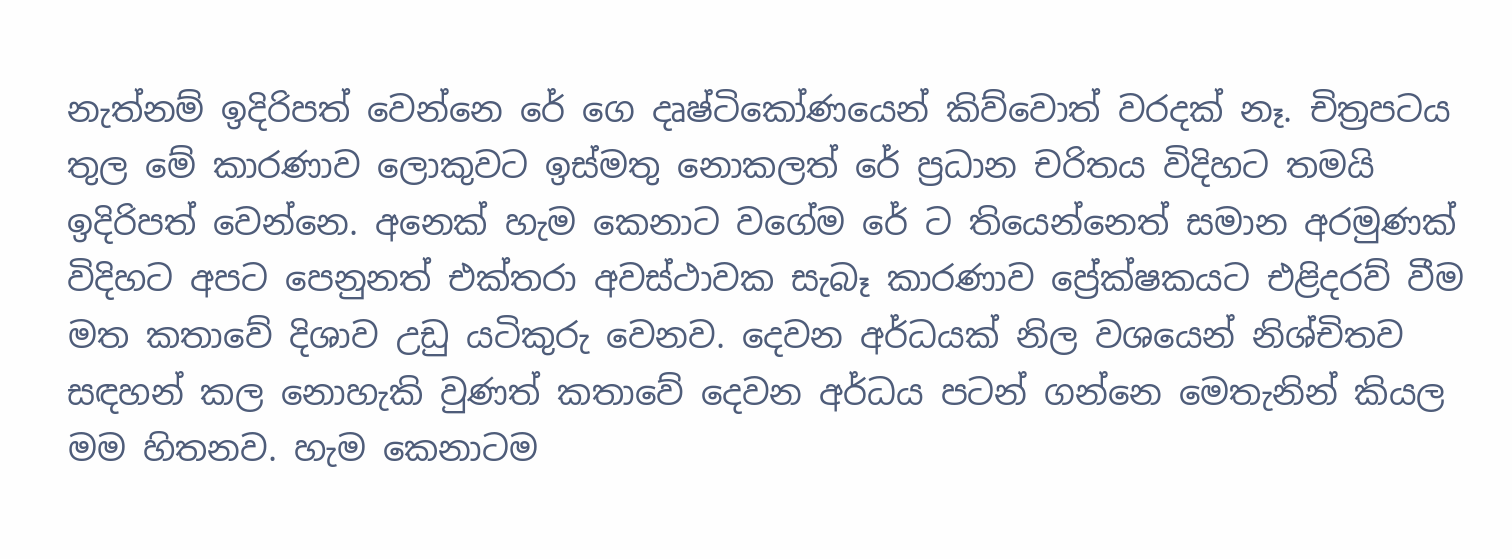නැත්නම් ඉදිරිපත් වෙන්නෙ රේ ගෙ දෘෂ්ටිකෝණයෙන් කිව්වොත් වරදක් නෑ. චිත්‍රපටය තුල මේ කාරණාව ලොකුවට ඉස්මතු නොකලත් රේ ප්‍රධාන චරිතය විදිහට තමයි ඉදිරිපත් වෙන්නෙ. අනෙක් හැම කෙනාට වගේම රේ ට තියෙන්නෙත් සමාන අරමුණක් විදිහට අපට පෙනුනත් එක්තරා අවස්ථාවක සැබෑ කාරණාව ප්‍රේක්ෂකයට එළිදරව් වීම මත කතාවේ දිශාව උඩු යටිකුරු වෙනව. දෙවන අර්ධයක් නිල වශයෙන් නිශ්චිතව සඳහන් කල නොහැකි වුණත් කතාවේ දෙවන අර්ධය පටන් ගන්නෙ මෙතැනින් කියල මම හිතනව. හැම කෙනාටම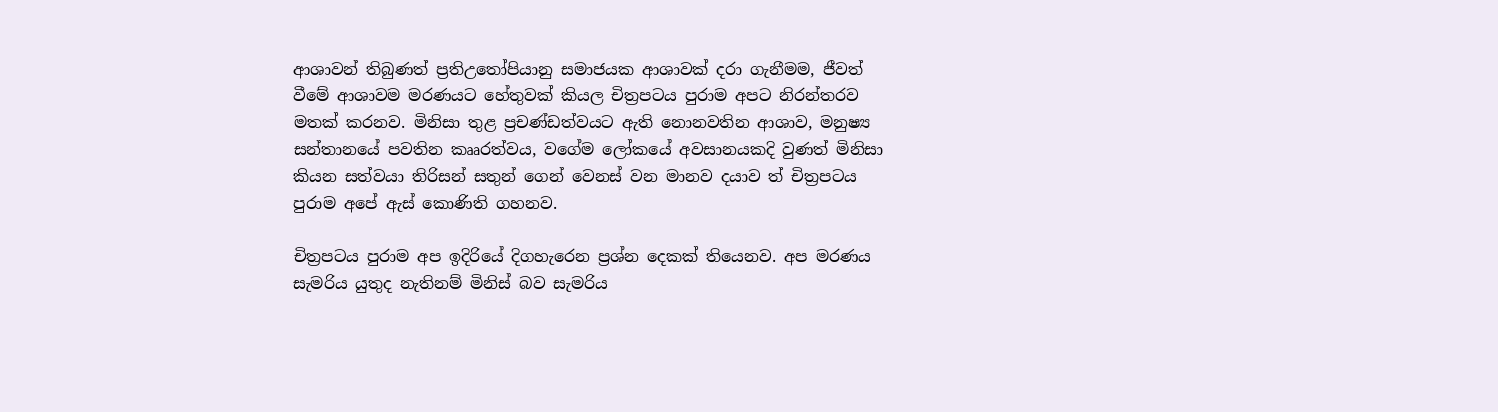ආශාවන් තිබුණත් ප්‍රතිඋතෝපියානු සමාජයක ආශාවක් දරා ගැනීමම, ජීවත් වීමේ ආශාවම මරණයට හේතුවක් කියල චිත්‍රපටය පුරාම අපට නිරන්තරව මතක් කරනව. මිනිසා තුළ ප්‍රචණ්ඩත්වයට ඇති නොනවතින ආශාව, මනුෂ්‍ය සන්තානයේ පවතින කෲරත්වය, වගේම ලෝකයේ අවසානයකදි වුණත් මිනිසා කියන සත්වයා තිරිසන් සතුන් ගෙන් වෙනස් වන මානව දයාව ත් චිත්‍රපටය පුරාම අපේ ඇස් කොණිති ගහනව.

චිත්‍රපටය පුරාම අප ඉදිරියේ දිගහැරෙන ප්‍රශ්න දෙකක් තියෙනව. අප මරණය සැමරිය යුතුද නැතිනම් මිනිස් බව සැමරිය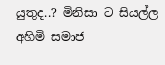යුතුද..? මිනිසා ට සියල්ල අහිමි සමාජ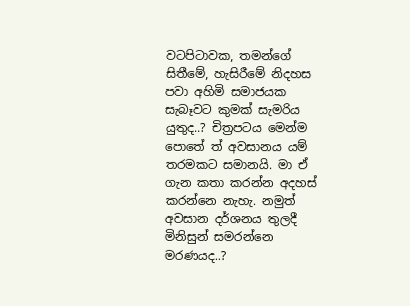වටපිටාවක, තමන්ගේ සිතීමේ, හැසිරීමේ නිදහස පවා අහිමි සමාජයක සැබෑවට කුමක් සැමරිය යුතුද..? චිත්‍රපටය මෙන්ම පොතේ ත් අවසානය යම් තරමකට සමානයි. මා ඒ ගැන කතා කරන්න අදහස් කරන්නෙ නැහැ. නමුත් අවසාන දර්ශනය තුලදී  මිනිසුන් සමරන්නෙ මරණයද..?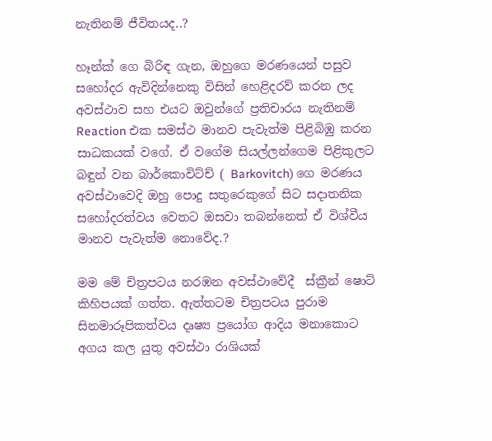නැතිනම් ජීවිතයද..?

හෑන්ක් ගෙ බිරිඳ ගැන, ඔහුගෙ මරණයෙන් පසුව සහෝදර ඇවිදින්නෙකු විසින් හෙළිදරව් කරන ලද අවස්ථාව සහ එයට ඔවුන්ගේ ප්‍රතිචාරය නැතිනම් Reaction එක සමස්ථ මානව පැවැත්ම පිළිබිඹු කරන සාධකයක් වගේ. ඒ වගේම සියල්ලන්ගෙම පිළිකුලට බඳුන් වන බාර්කොවිට්ච් ( Barkovitch) ගෙ මරණය අවස්ථාවෙදි ඔහු පොදු සතුරෙකුගේ සිට සදාතනික සහෝදරත්වය වෙතට ඔසවා තබන්නෙත් ඒ විශ්වීය මානව පැවැත්ම නොවේද.?

මම මේ චිත්‍රපටය නරඹන අවස්ථාවේදී  ස්ක්‍රීන් ෂොට් කිහිපයක් ගත්ත. ඇත්තටම චිත්‍රපටය පුරාම සිනමාරූපිකත්වය දෘෂ්‍ය ප්‍රයෝග ආදිය මනාකොට අගය කල යුතු අවස්ථා රාශියක්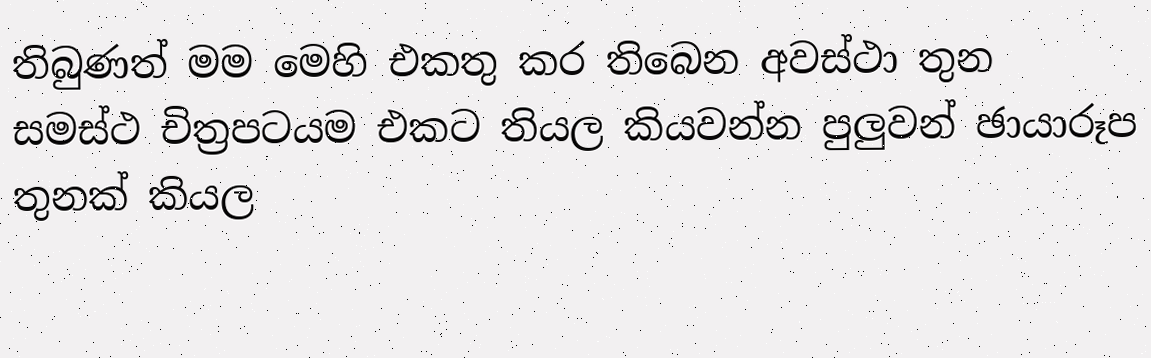තිබුණත් මම මෙහි එකතු කර තිබෙන අවස්ථා තුන සමස්ථ චිත්‍රපටයම එකට තියල කියවන්න පුලුවන් ඡායාරූප තුනක් කියල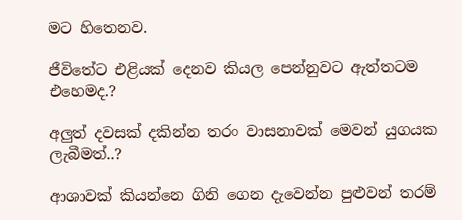මට හිතෙනව.

ජීවිතේට එළියක් දෙනව කියල පෙන්නුවට ඇත්තටම එහෙමද.?

අලුත් දවසක් දකින්න තරං වාසනාවක් මෙවන් යුගයක ලැබීමත්..?

ආශාවක් කියන්නෙ ගිනි ගෙන දැවෙන්න පුළුවන් තරම්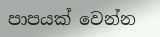පාපයක් වෙන්න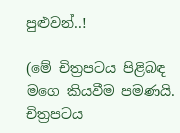පුළුවන්..!

(මේ චිත්‍රපටය පිළිබඳ මගෙ කියවීම පමණයි. චිත්‍රපටය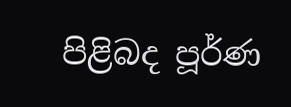පිළිබද පූර්ණ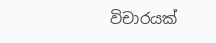විචාරයක්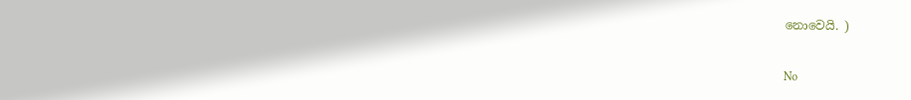නොවෙයි. )

No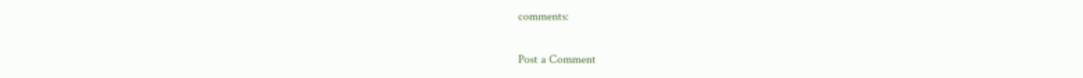comments:

Post a Comment